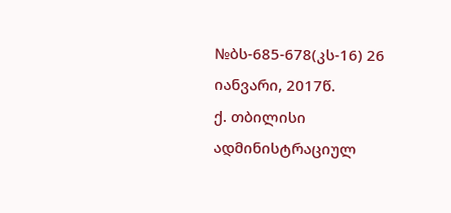№ბს-685-678(კს-16) 26 იანვარი, 2017წ.
ქ. თბილისი
ადმინისტრაციულ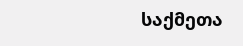საქმეთა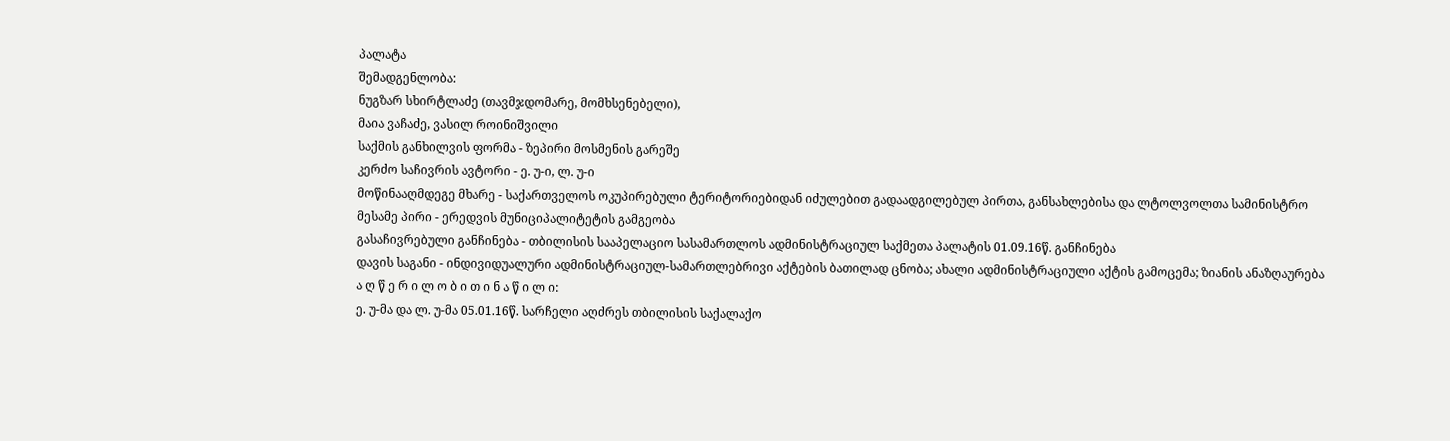პალატა
შემადგენლობა:
ნუგზარ სხირტლაძე (თავმჯდომარე, მომხსენებელი),
მაია ვაჩაძე, ვასილ როინიშვილი
საქმის განხილვის ფორმა - ზეპირი მოსმენის გარეშე
კერძო საჩივრის ავტორი - ე. უ-ი, ლ. უ-ი
მოწინააღმდეგე მხარე - საქართველოს ოკუპირებული ტერიტორიებიდან იძულებით გადაადგილებულ პირთა, განსახლებისა და ლტოლვოლთა სამინისტრო
მესამე პირი - ერედვის მუნიციპალიტეტის გამგეობა
გასაჩივრებული განჩინება - თბილისის სააპელაციო სასამართლოს ადმინისტრაციულ საქმეთა პალატის 01.09.16წ. განჩინება
დავის საგანი - ინდივიდუალური ადმინისტრაციულ-სამართლებრივი აქტების ბათილად ცნობა; ახალი ადმინისტრაციული აქტის გამოცემა; ზიანის ანაზღაურება
ა ღ წ ე რ ი ლ ო ბ ი თ ი ნ ა წ ი ლ ი:
ე. უ-მა და ლ. უ-მა 05.01.16წ. სარჩელი აღძრეს თბილისის საქალაქო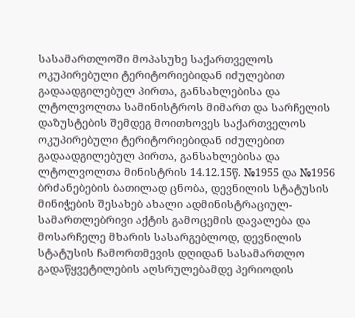სასამართლოში მოპასუხე საქართველოს ოკუპირებული ტერიტორიებიდან იძულებით გადაადგილებულ პირთა, განსახლებისა და ლტოლვოლთა სამინისტროს მიმართ და სარჩელის დაზუსტების შემდეგ მოითხოვეს საქართველოს ოკუპირებული ტერიტორიებიდან იძულებით გადაადგილებულ პირთა, განსახლებისა და ლტოლვოლთა მინისტრის 14.12.15წ. №1955 და №1956 ბრძანებების ბათილად ცნობა, დევნილის სტატუსის მინიჭების შესახებ ახალი ადმინისტრაციულ-სამართლებრივი აქტის გამოცემის დავალება და მოსარჩელე მხარის სასარგებლოდ, დევნილის სტატუსის ჩამორთმევის დღიდან სასამართლო გადაწყვეტილების აღსრულებამდე პერიოდის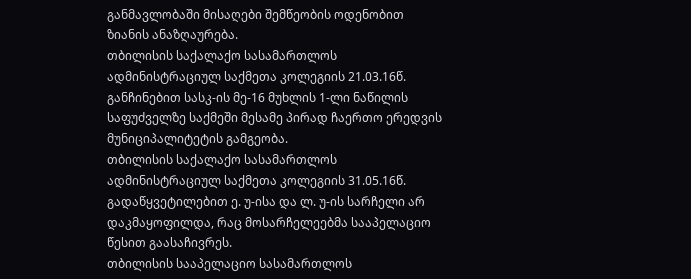განმავლობაში მისაღები შემწეობის ოდენობით ზიანის ანაზღაურება.
თბილისის საქალაქო სასამართლოს ადმინისტრაციულ საქმეთა კოლეგიის 21.03.16წ. განჩინებით სასკ-ის მე-16 მუხლის 1-ლი ნაწილის საფუძველზე საქმეში მესამე პირად ჩაერთო ერედვის მუნიციპალიტეტის გამგეობა.
თბილისის საქალაქო სასამართლოს ადმინისტრაციულ საქმეთა კოლეგიის 31.05.16წ. გადაწყვეტილებით ე. უ-ისა და ლ. უ-ის სარჩელი არ დაკმაყოფილდა, რაც მოსარჩელეებმა სააპელაციო წესით გაასაჩივრეს.
თბილისის სააპელაციო სასამართლოს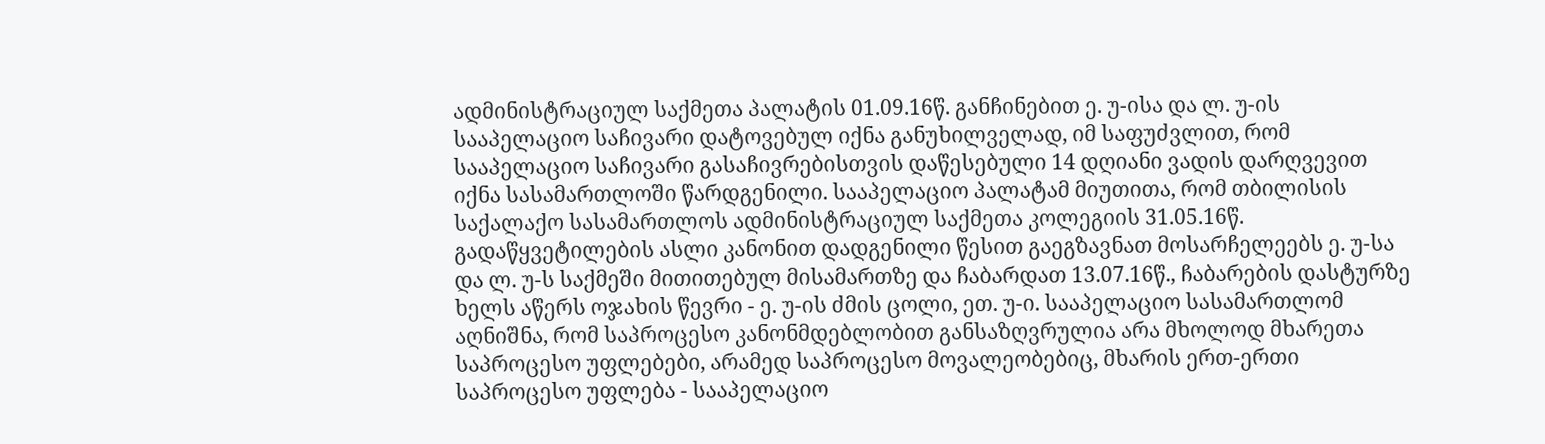ადმინისტრაციულ საქმეთა პალატის 01.09.16წ. განჩინებით ე. უ-ისა და ლ. უ-ის სააპელაციო საჩივარი დატოვებულ იქნა განუხილველად, იმ საფუძვლით, რომ სააპელაციო საჩივარი გასაჩივრებისთვის დაწესებული 14 დღიანი ვადის დარღვევით იქნა სასამართლოში წარდგენილი. სააპელაციო პალატამ მიუთითა, რომ თბილისის საქალაქო სასამართლოს ადმინისტრაციულ საქმეთა კოლეგიის 31.05.16წ. გადაწყვეტილების ასლი კანონით დადგენილი წესით გაეგზავნათ მოსარჩელეებს ე. უ-სა და ლ. უ-ს საქმეში მითითებულ მისამართზე და ჩაბარდათ 13.07.16წ., ჩაბარების დასტურზე ხელს აწერს ოჯახის წევრი - ე. უ-ის ძმის ცოლი, ეთ. უ-ი. სააპელაციო სასამართლომ აღნიშნა, რომ საპროცესო კანონმდებლობით განსაზღვრულია არა მხოლოდ მხარეთა საპროცესო უფლებები, არამედ საპროცესო მოვალეობებიც, მხარის ერთ-ერთი საპროცესო უფლება - სააპელაციო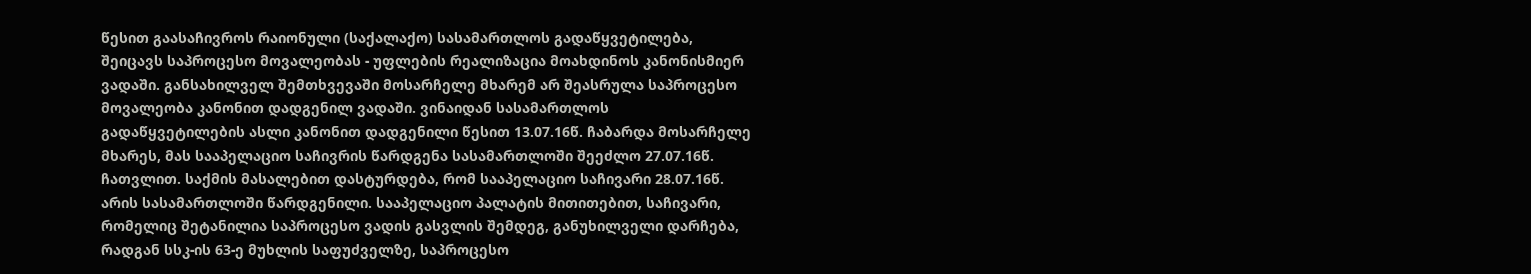წესით გაასაჩივროს რაიონული (საქალაქო) სასამართლოს გადაწყვეტილება, შეიცავს საპროცესო მოვალეობას - უფლების რეალიზაცია მოახდინოს კანონისმიერ ვადაში. განსახილველ შემთხვევაში მოსარჩელე მხარემ არ შეასრულა საპროცესო მოვალეობა კანონით დადგენილ ვადაში. ვინაიდან სასამართლოს გადაწყვეტილების ასლი კანონით დადგენილი წესით 13.07.16წ. ჩაბარდა მოსარჩელე მხარეს, მას სააპელაციო საჩივრის წარდგენა სასამართლოში შეეძლო 27.07.16წ. ჩათვლით. საქმის მასალებით დასტურდება, რომ სააპელაციო საჩივარი 28.07.16წ. არის სასამართლოში წარდგენილი. სააპელაციო პალატის მითითებით, საჩივარი, რომელიც შეტანილია საპროცესო ვადის გასვლის შემდეგ, განუხილველი დარჩება, რადგან სსკ-ის 63-ე მუხლის საფუძველზე, საპროცესო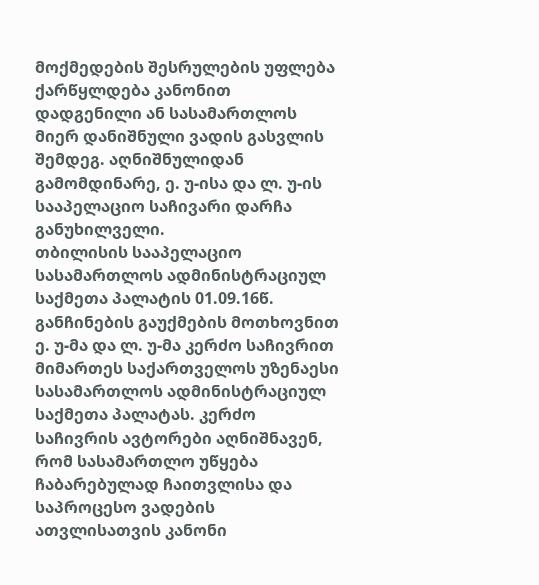მოქმედების შესრულების უფლება ქარწყლდება კანონით დადგენილი ან სასამართლოს მიერ დანიშნული ვადის გასვლის შემდეგ. აღნიშნულიდან გამომდინარე, ე. უ-ისა და ლ. უ-ის სააპელაციო საჩივარი დარჩა განუხილველი.
თბილისის სააპელაციო სასამართლოს ადმინისტრაციულ საქმეთა პალატის 01.09.16წ. განჩინების გაუქმების მოთხოვნით ე. უ-მა და ლ. უ-მა კერძო საჩივრით მიმართეს საქართველოს უზენაესი სასამართლოს ადმინისტრაციულ საქმეთა პალატას. კერძო საჩივრის ავტორები აღნიშნავენ, რომ სასამართლო უწყება ჩაბარებულად ჩაითვლისა და საპროცესო ვადების ათვლისათვის კანონი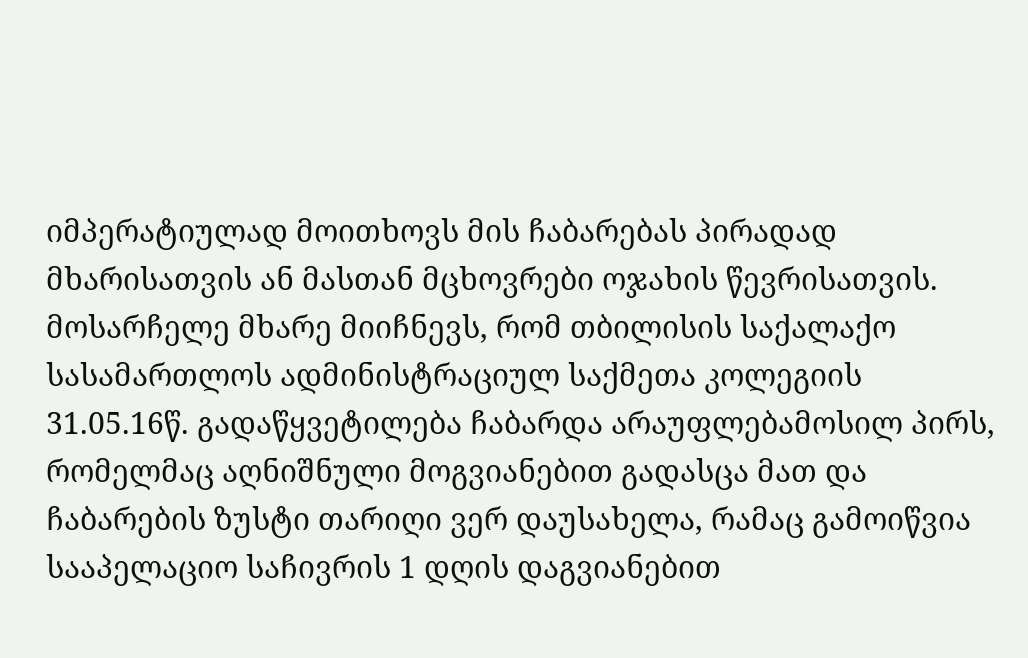იმპერატიულად მოითხოვს მის ჩაბარებას პირადად მხარისათვის ან მასთან მცხოვრები ოჯახის წევრისათვის. მოსარჩელე მხარე მიიჩნევს, რომ თბილისის საქალაქო სასამართლოს ადმინისტრაციულ საქმეთა კოლეგიის 31.05.16წ. გადაწყვეტილება ჩაბარდა არაუფლებამოსილ პირს, რომელმაც აღნიშნული მოგვიანებით გადასცა მათ და ჩაბარების ზუსტი თარიღი ვერ დაუსახელა, რამაც გამოიწვია სააპელაციო საჩივრის 1 დღის დაგვიანებით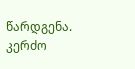წარდგენა. კერძო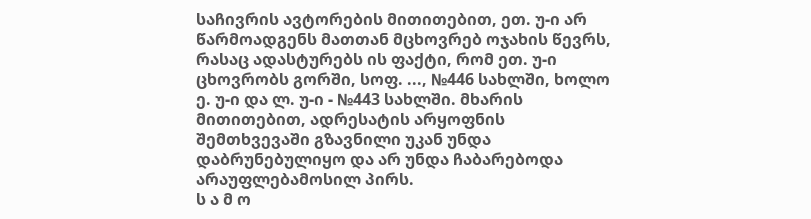საჩივრის ავტორების მითითებით, ეთ. უ-ი არ წარმოადგენს მათთან მცხოვრებ ოჯახის წევრს, რასაც ადასტურებს ის ფაქტი, რომ ეთ. უ-ი ცხოვრობს გორში, სოფ. ..., №446 სახლში, ხოლო ე. უ-ი და ლ. უ-ი - №443 სახლში. მხარის მითითებით, ადრესატის არყოფნის შემთხვევაში გზავნილი უკან უნდა დაბრუნებულიყო და არ უნდა ჩაბარებოდა არაუფლებამოსილ პირს.
ს ა მ ო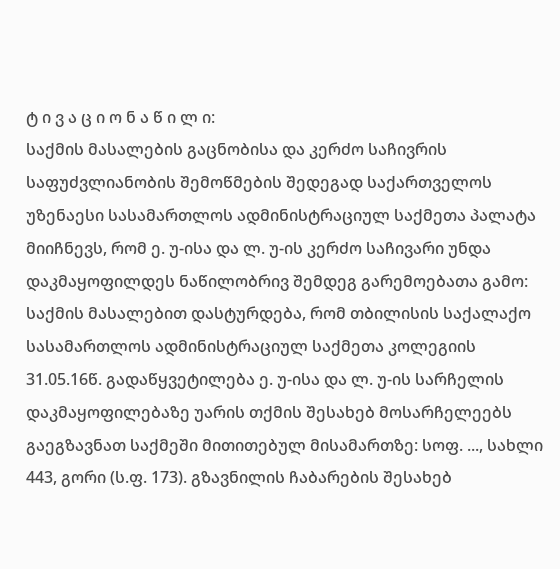ტ ი ვ ა ც ი ო ნ ა წ ი ლ ი:
საქმის მასალების გაცნობისა და კერძო საჩივრის საფუძვლიანობის შემოწმების შედეგად საქართველოს უზენაესი სასამართლოს ადმინისტრაციულ საქმეთა პალატა მიიჩნევს, რომ ე. უ-ისა და ლ. უ-ის კერძო საჩივარი უნდა დაკმაყოფილდეს ნაწილობრივ შემდეგ გარემოებათა გამო:
საქმის მასალებით დასტურდება, რომ თბილისის საქალაქო სასამართლოს ადმინისტრაციულ საქმეთა კოლეგიის 31.05.16წ. გადაწყვეტილება ე. უ-ისა და ლ. უ-ის სარჩელის დაკმაყოფილებაზე უარის თქმის შესახებ მოსარჩელეებს გაეგზავნათ საქმეში მითითებულ მისამართზე: სოფ. ..., სახლი 443, გორი (ს.ფ. 173). გზავნილის ჩაბარების შესახებ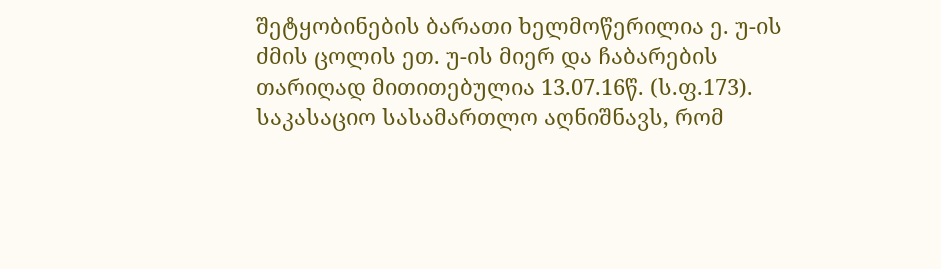შეტყობინების ბარათი ხელმოწერილია ე. უ-ის ძმის ცოლის ეთ. უ-ის მიერ და ჩაბარების თარიღად მითითებულია 13.07.16წ. (ს.ფ.173).
საკასაციო სასამართლო აღნიშნავს, რომ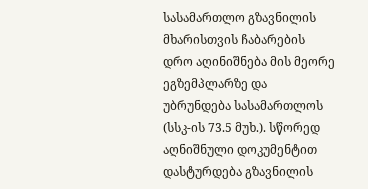სასამართლო გზავნილის მხარისთვის ჩაბარების დრო აღინიშნება მის მეორე ეგზემპლარზე და უბრუნდება სასამართლოს (სსკ-ის 73.5 მუხ.). სწორედ აღნიშნული დოკუმენტით დასტურდება გზავნილის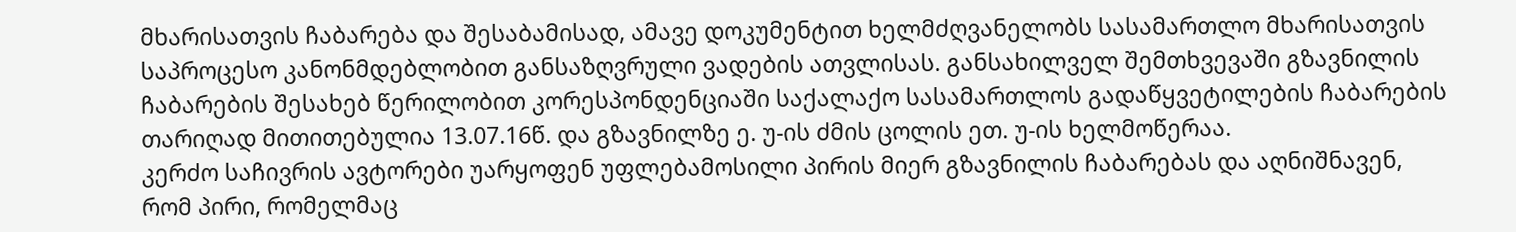მხარისათვის ჩაბარება და შესაბამისად, ამავე დოკუმენტით ხელმძღვანელობს სასამართლო მხარისათვის საპროცესო კანონმდებლობით განსაზღვრული ვადების ათვლისას. განსახილველ შემთხვევაში გზავნილის ჩაბარების შესახებ წერილობით კორესპონდენციაში საქალაქო სასამართლოს გადაწყვეტილების ჩაბარების თარიღად მითითებულია 13.07.16წ. და გზავნილზე ე. უ-ის ძმის ცოლის ეთ. უ-ის ხელმოწერაა.
კერძო საჩივრის ავტორები უარყოფენ უფლებამოსილი პირის მიერ გზავნილის ჩაბარებას და აღნიშნავენ, რომ პირი, რომელმაც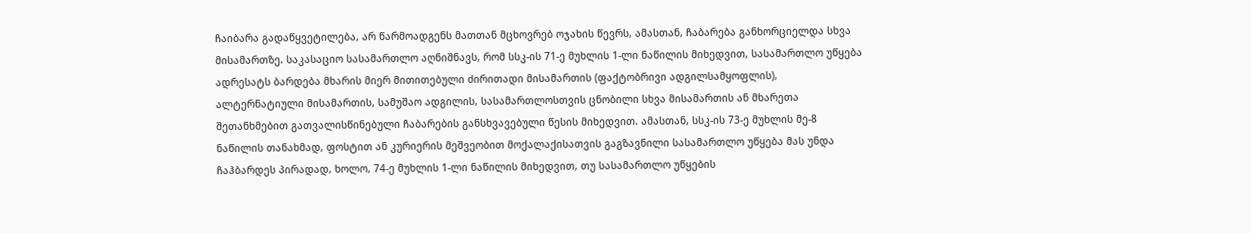ჩაიბარა გადაწყვეტილება, არ წარმოადგენს მათთან მცხოვრებ ოჯახის წევრს, ამასთან, ჩაბარება განხორციელდა სხვა მისამართზე. საკასაციო სასამართლო აღნიშნავს, რომ სსკ-ის 71-ე მუხლის 1-ლი ნაწილის მიხედვით, სასამართლო უწყება ადრესატს ბარდება მხარის მიერ მითითებული ძირითადი მისამართის (ფაქტობრივი ადგილსამყოფლის), ალტერნატიული მისამართის, სამუშაო ადგილის, სასამართლოსთვის ცნობილი სხვა მისამართის ან მხარეთა შეთანხმებით გათვალისწინებული ჩაბარების განსხვავებული წესის მიხედვით. ამასთან, სსკ-ის 73-ე მუხლის მე-8 ნაწილის თანახმად, ფოსტით ან კურიერის მეშვეობით მოქალაქისათვის გაგზავნილი სასამართლო უწყება მას უნდა ჩაჰბარდეს პირადად, ხოლო, 74-ე მუხლის 1-ლი ნაწილის მიხედვით, თუ სასამართლო უწყების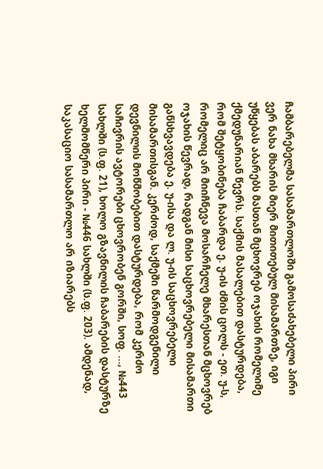ჩამბარებელმა სასამართლოში გამოსაძახებელი პირი ვერ ნახა მხარის მიერ მითითებულ მისამართზე, იგი უწყებას აბარებს მასთან მცხოვრებ ოჯახის რომელიმე ქმედუნარიან წევრს. საქმის მასალებით დასტურდება, რომ შეტყობინება ჩაბარდა ე. უ-ის ძმის ცოლს - ეთ. უ-ს, რომელიც არ მიიჩნევა მოსარჩელე მხარესთან მცხოვრებ ოჯახის წევრად, რადგან მისი საცხოვრებელი მისამართი განსხვავდება ე. უ-ისა და ლ. უ-ის საცხოვრებელი მისამართისგან. კერძოდ, საქმეში წარმოდგენილი დევნილის მოწმობებით დასტურდება, რომ კერძო საჩივრის ავტორები ცხოვრობენ გორში, სოფ. ..., №443 სახლში (ს.ფ. 21), ხოლო გზავნილის ჩაბარების დასტურზე ხელმომწერი პირი - №446 სახლში (ს.ფ. 203). ამდენად, საკასაციო სასამართლო არ იზიარებს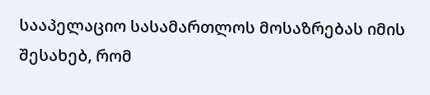სააპელაციო სასამართლოს მოსაზრებას იმის შესახებ, რომ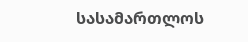სასამართლოს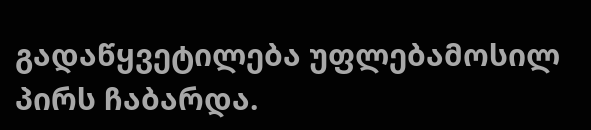გადაწყვეტილება უფლებამოსილ პირს ჩაბარდა.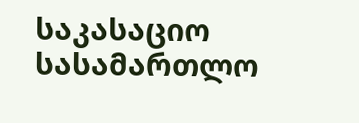საკასაციო სასამართლო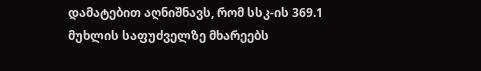დამატებით აღნიშნავს, რომ სსკ-ის 369.1 მუხლის საფუძველზე მხარეებს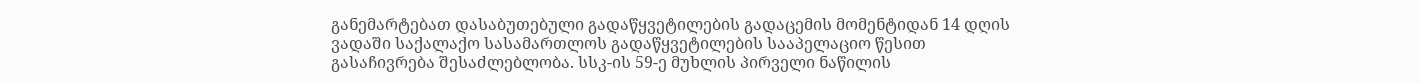განემარტებათ დასაბუთებული გადაწყვეტილების გადაცემის მომენტიდან 14 დღის ვადაში საქალაქო სასამართლოს გადაწყვეტილების სააპელაციო წესით გასაჩივრება შესაძლებლობა. სსკ-ის 59-ე მუხლის პირველი ნაწილის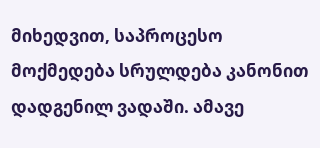მიხედვით, საპროცესო მოქმედება სრულდება კანონით დადგენილ ვადაში. ამავე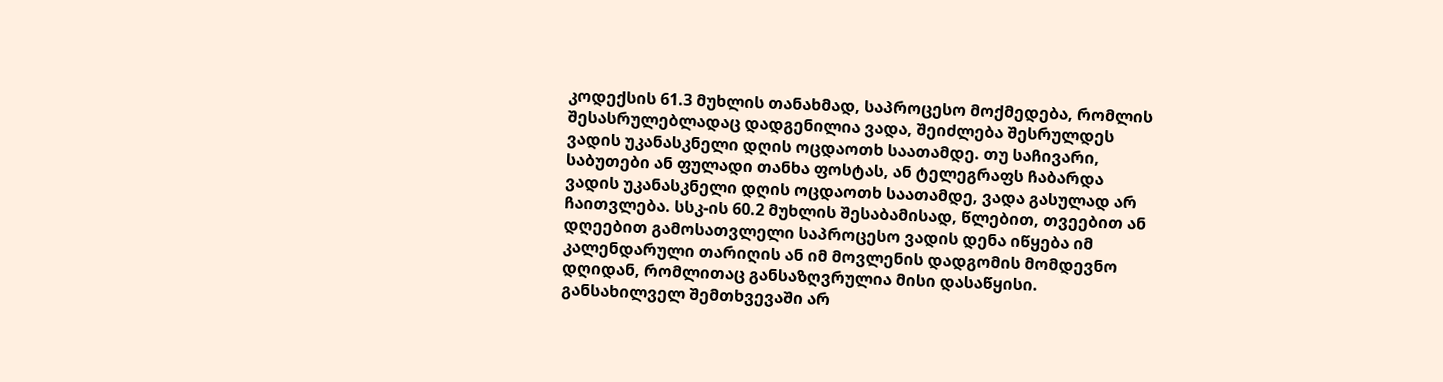კოდექსის 61.3 მუხლის თანახმად, საპროცესო მოქმედება, რომლის შესასრულებლადაც დადგენილია ვადა, შეიძლება შესრულდეს ვადის უკანასკნელი დღის ოცდაოთხ საათამდე. თუ საჩივარი, საბუთები ან ფულადი თანხა ფოსტას, ან ტელეგრაფს ჩაბარდა ვადის უკანასკნელი დღის ოცდაოთხ საათამდე, ვადა გასულად არ ჩაითვლება. სსკ-ის 60.2 მუხლის შესაბამისად, წლებით, თვეებით ან დღეებით გამოსათვლელი საპროცესო ვადის დენა იწყება იმ კალენდარული თარიღის ან იმ მოვლენის დადგომის მომდევნო დღიდან, რომლითაც განსაზღვრულია მისი დასაწყისი.
განსახილველ შემთხვევაში არ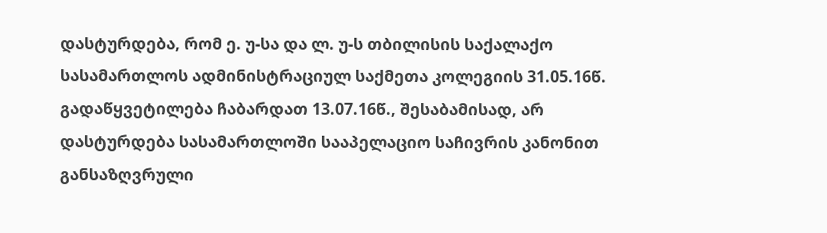დასტურდება, რომ ე. უ-სა და ლ. უ-ს თბილისის საქალაქო სასამართლოს ადმინისტრაციულ საქმეთა კოლეგიის 31.05.16წ. გადაწყვეტილება ჩაბარდათ 13.07.16წ., შესაბამისად, არ დასტურდება სასამართლოში სააპელაციო საჩივრის კანონით განსაზღვრული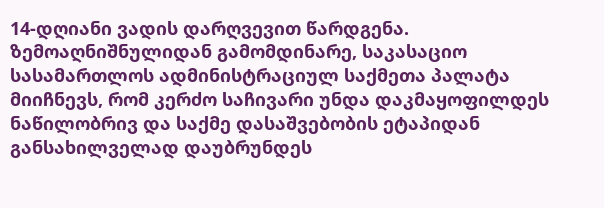14-დღიანი ვადის დარღვევით წარდგენა.
ზემოაღნიშნულიდან გამომდინარე, საკასაციო სასამართლოს ადმინისტრაციულ საქმეთა პალატა მიიჩნევს, რომ კერძო საჩივარი უნდა დაკმაყოფილდეს ნაწილობრივ და საქმე დასაშვებობის ეტაპიდან განსახილველად დაუბრუნდეს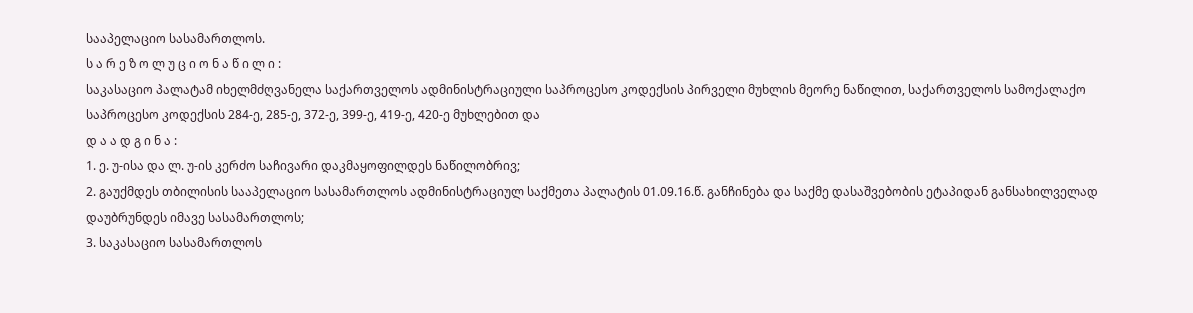სააპელაციო სასამართლოს.
ს ა რ ე ზ ო ლ უ ც ი ო ნ ა წ ი ლ ი :
საკასაციო პალატამ იხელმძღვანელა საქართველოს ადმინისტრაციული საპროცესო კოდექსის პირველი მუხლის მეორე ნაწილით, საქართველოს სამოქალაქო საპროცესო კოდექსის 284-ე, 285-ე, 372-ე, 399-ე, 419-ე, 420-ე მუხლებით და
დ ა ა დ გ ი ნ ა :
1. ე. უ-ისა და ლ. უ-ის კერძო საჩივარი დაკმაყოფილდეს ნაწილობრივ;
2. გაუქმდეს თბილისის სააპელაციო სასამართლოს ადმინისტრაციულ საქმეთა პალატის 01.09.16.წ. განჩინება და საქმე დასაშვებობის ეტაპიდან განსახილველად დაუბრუნდეს იმავე სასამართლოს;
3. საკასაციო სასამართლოს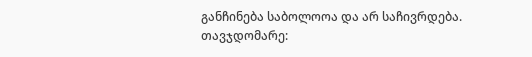განჩინება საბოლოოა და არ საჩივრდება.
თავჯდომარე: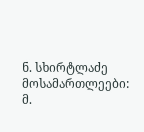ნ. სხირტლაძე
მოსამართლეები: მ.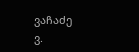ვაჩაძე
ვ.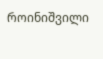როინიშვილი